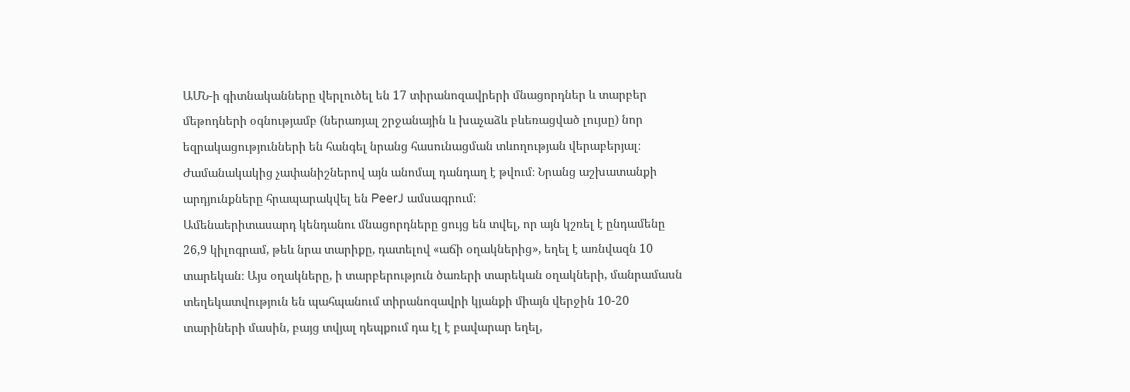ԱՄՆ-ի գիտնականները վերլուծել են 17 տիրանոզավրերի մնացորդներ և տարբեր մեթոդների օգնությամբ (ներառյալ շրջանային և խաչաձև բևեռացված լույսը) նոր եզրակացությունների են հանգել նրանց հասունացման տևողության վերաբերյալ։ Ժամանակակից չափանիշներով այն անոմալ դանդաղ է թվում։ Նրանց աշխատանքի արդյունքները հրապարակվել են PeerJ ամսագրում։
Ամենաերիտասարդ կենդանու մնացորդները ցույց են տվել, որ այն կշռել է ընդամենը 26,9 կիլոգրամ, թեև նրա տարիքը, դատելով «աճի օղակներից», եղել է առնվազն 10 տարեկան։ Այս օղակները, ի տարբերություն ծառերի տարեկան օղակների, մանրամասն տեղեկատվություն են պահպանում տիրանոզավրի կյանքի միայն վերջին 10-20 տարիների մասին, բայց տվյալ դեպքում դա էլ է բավարար եղել,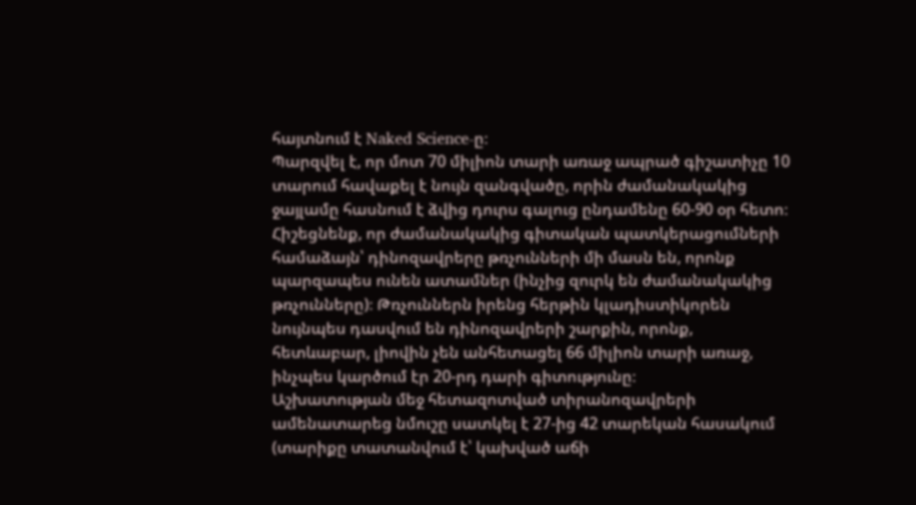հայտնում է Naked Science-ը։
Պարզվել է, որ մոտ 70 միլիոն տարի առաջ ապրած գիշատիչը 10 տարում հավաքել է նույն զանգվածը, որին ժամանակակից ջայլամը հասնում է ձվից դուրս գալուց ընդամենը 60-90 օր հետո։ Հիշեցնենք, որ ժամանակակից գիտական պատկերացումների համաձայն՝ դինոզավրերը թռչունների մի մասն են, որոնք պարզապես ունեն ատամներ (ինչից զուրկ են ժամանակակից թռչունները)։ Թռչուններն իրենց հերթին կլադիստիկորեն նույնպես դասվում են դինոզավրերի շարքին, որոնք, հետևաբար, լիովին չեն անհետացել 66 միլիոն տարի առաջ, ինչպես կարծում էր 20-րդ դարի գիտությունը։
Աշխատության մեջ հետազոտված տիրանոզավրերի ամենատարեց նմուշը սատկել է 27-ից 42 տարեկան հասակում (տարիքը տատանվում է՝ կախված աճի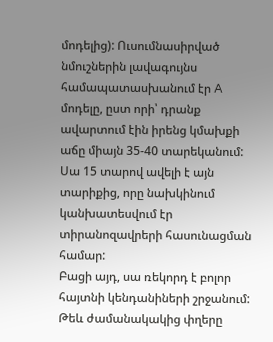մոդելից): Ուսումնասիրված նմուշներին լավագույնս համապատասխանում էր A մոդելը, ըստ որի՝ դրանք ավարտում էին իրենց կմախքի աճը միայն 35-40 տարեկանում: Սա 15 տարով ավելի է այն տարիքից, որը նախկինում կանխատեսվում էր տիրանոզավրերի հասունացման համար:
Բացի այդ, սա ռեկորդ է բոլոր հայտնի կենդանիների շրջանում: Թեև ժամանակակից փղերը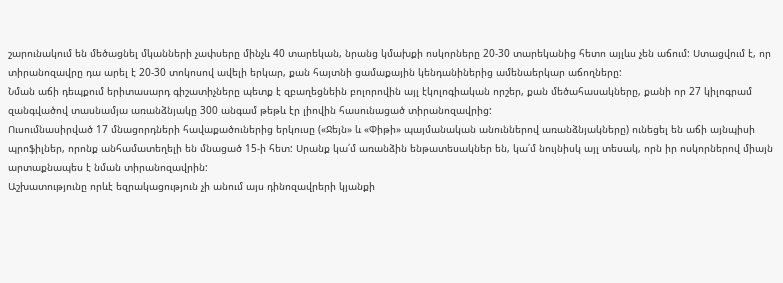շարունակում են մեծացնել մկանների չափսերը մինչև 40 տարեկան, նրանց կմախքի ոսկորները 20-30 տարեկանից հետո այլևս չեն աճում: Ստացվում է, որ տիրանոզավրը դա արել է 20-30 տոկոսով ավելի երկար, քան հայտնի ցամաքային կենդանիներից ամենաերկար աճողները:
Նման աճի դեպքում երիտասարդ գիշատիչները պետք է զբաղեցնեին բոլորովին այլ էկոլոգիական որշեր, քան մեծահասակները, քանի որ 27 կիլոգրամ զանգվածով տասնամյա առանձնյակը 300 անգամ թեթև էր լիովին հասունացած տիրանոզավրից:
Ուսումնասիրված 17 մնացորդների հավաքածուներից երկուսը («Ջեյն» և «Փիթի» պայմանական անուններով առանձնյակները) ունեցել են աճի այնպիսի պրոֆիլներ, որոնք անհամատեղելի են մնացած 15-ի հետ: Սրանք կա՛մ առանձին ենթատեսակներ են, կա՛մ նույնիսկ այլ տեսակ, որն իր ոսկորներով միայն արտաքնապես է նման տիրանոզավրին:
Աշխատությունը որևէ եզրակացություն չի անում այս դինոզավրերի կյանքի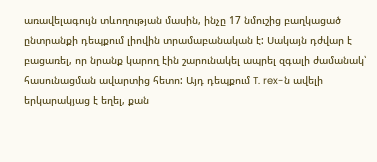առավելագույն տևողության մասին, ինչը 17 նմուշից բաղկացած ընտրանքի դեպքում լիովին տրամաբանական է: Սակայն դժվար է բացառել, որ նրանք կարող էին շարունակել ապրել զգալի ժամանակ՝ հասունացման ավարտից հետո: Այդ դեպքում T. rex-ն ավելի երկարակյաց է եղել, քան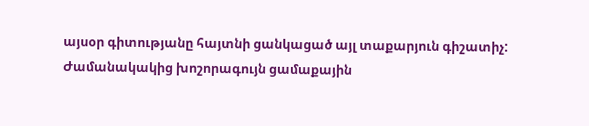այսօր գիտությանը հայտնի ցանկացած այլ տաքարյուն գիշատիչ: Ժամանակակից խոշորագույն ցամաքային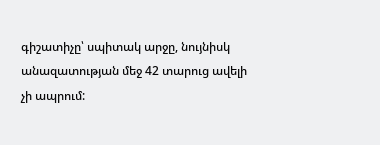գիշատիչը՝ սպիտակ արջը, նույնիսկ անազատության մեջ 42 տարուց ավելի չի ապրում: